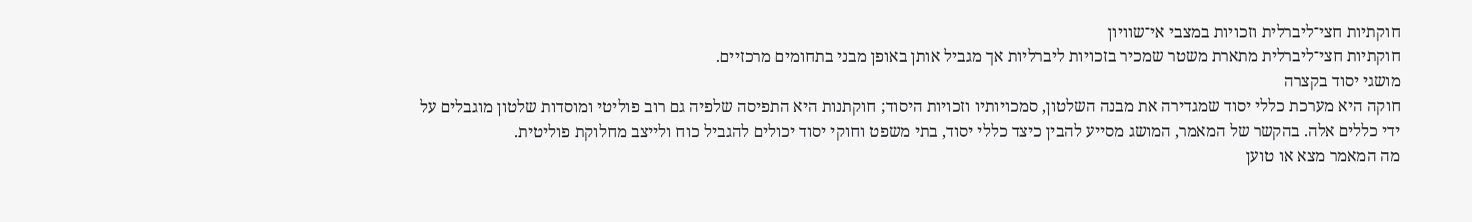חוקתיות חצי־ליברלית וזכויות במצבי אי־שוויון
חוקתיות חצי־ליברלית מתארת משטר שמכיר בזכויות ליברליות אך מגביל אותן באופן מבני בתחומים מרכזיים.
מושגי יסוד בקצרה
חוקה היא מערכת כללי יסוד שמגדירה את מבנה השלטון, סמכויותיו וזכויות היסוד; חוקתנות היא התפיסה שלפיה גם רוב פוליטי ומוסדות שלטון מוגבלים על ידי כללים אלה. בהקשר של המאמר, המושג מסייע להבין כיצד כללי יסוד, בתי משפט וחוקי יסוד יכולים להגביל כוח ולייצב מחלוקת פוליטית.
מה המאמר מצא או טוען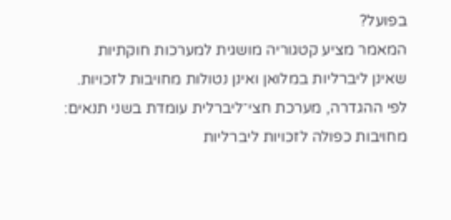בפועל?
המאמר מציע קטגוריה מושגית למערכות חוקתיות שאינן ליברליות במלואן ואינן נטולות מחויבות לזכויות. לפי ההגדרה, מערכת חצי־ליברלית עומדת בשני תנאים: מחויבות כפולה לזכויות ליברליות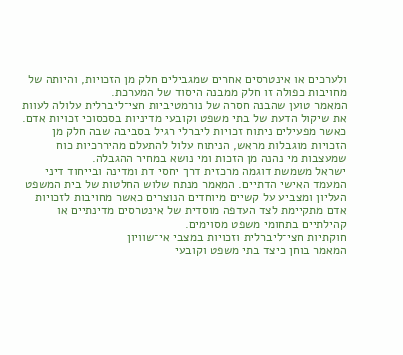ולערכים או אינטרסים אחרים שמגבילים חלק מן הזכויות, והיותה של מחויבות כפולה זו חלק ממבנה היסוד של המערכת.
המאמר טוען שהבנה חסרה של נורמטיביות חצי־ליברלית עלולה לעוות את שיקול הדעת של בתי משפט וקובעי מדיניות בסכסוכי זכויות אדם. כאשר מפעילים ניתוח זכויות ליברלי רגיל בסביבה שבה חלק מן הזכויות מוגבלות מראש, הניתוח עלול להתעלם מהיררכיות כוח שמעצבות מי נהנה מן הזכות ומי נושא במחיר ההגבלה.
ישראל משמשת דוגמה מרכזית דרך יחסי דת ומדינה ובייחוד דיני המעמד האישי הדתיים. המאמר מנתח שלוש החלטות של בית המשפט העליון ומצביע על קשיים מיוחדים הנוצרים כאשר מחויבות לזכויות אדם מתקיימת לצד העדפה מוסדית של אינטרסים מדינתיים או קהילתיים בתחומי משפט מסוימים.
חוקתיות חצי־ליברלית וזכויות במצבי אי־שוויון
המאמר בוחן כיצד בתי משפט וקובעי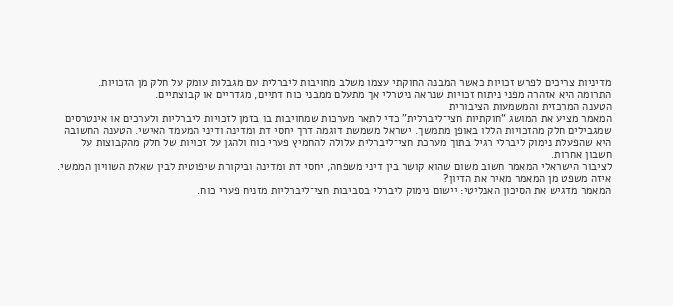מדיניות צריכים לפרש זכויות כאשר המבנה החוקתי עצמו משלב מחויבות ליברלית עם מגבלות עומק על חלק מן הזכויות.
התרומה היא אזהרה מפני ניתוח זכויות שנראה ניטרלי אך מתעלם ממבני כוח דתיים, מגדריים או קבוצתיים.
הטענה המרכזית והמשמעות הציבורית
המאמר מציע את המושג “חוקתיות חצי־ליברלית” כדי לתאר מערכות שמחויבות בו בזמן לזכויות ליברליות ולערכים או אינטרסים שמגבילים חלק מהזכויות הללו באופן מתמשך. ישראל משמשת דוגמה דרך יחסי דת ומדינה ודיני המעמד האישי. הטענה החשובה היא שהפעלת נימוק ליברלי רגיל בתוך מערכת חצי־ליברלית עלולה להחמיץ פערי כוח ולהגן על זכויות של חלק מהקבוצות על חשבון אחרות.
לציבור הישראלי המאמר חשוב משום שהוא קושר בין דיני משפחה, יחסי דת ומדינה וביקורת שיפוטית לבין שאלת השוויון הממשי.
איזה משפט מן המאמר מאיר את הדיון?
המאמר מדגיש את הסיכון האנליטי: יישום נימוק ליברלי בסביבות חצי־ליברליות מזניח פערי כוח.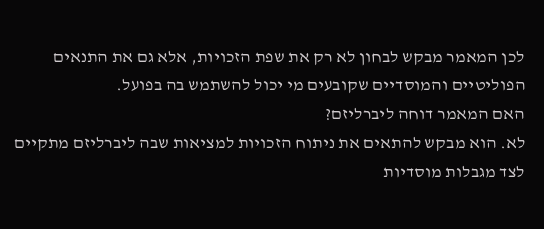לכן המאמר מבקש לבחון לא רק את שפת הזכויות, אלא גם את התנאים הפוליטיים והמוסדיים שקובעים מי יכול להשתמש בה בפועל.
האם המאמר דוחה ליברליזם?
לא. הוא מבקש להתאים את ניתוח הזכויות למציאות שבה ליברליזם מתקיים לצד מגבלות מוסדיות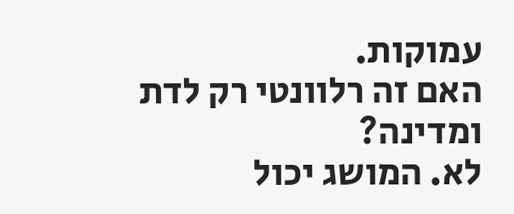עמוקות.
האם זה רלוונטי רק לדת ומדינה?
לא. המושג יכול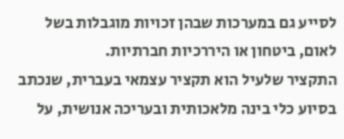לסייע גם במערכות שבהן זכויות מוגבלות בשל לאום, ביטחון או היררכיות חברתיות.
התקציר שלעיל הוא תקציר עצמאי בעברית, שנכתב בסיוע כלי בינה מלאכותית ובעריכה אנושית, על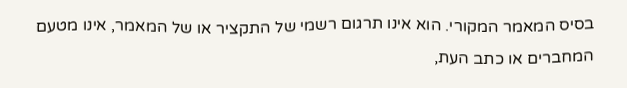בסיס המאמר המקורי. הוא אינו תרגום רשמי של התקציר או של המאמר, אינו מטעם המחברים או כתב העת,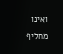ואינו מחליף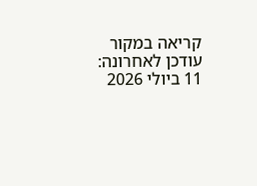קריאה במקור
עודכן לאחרונה: 11 ביולי 2026